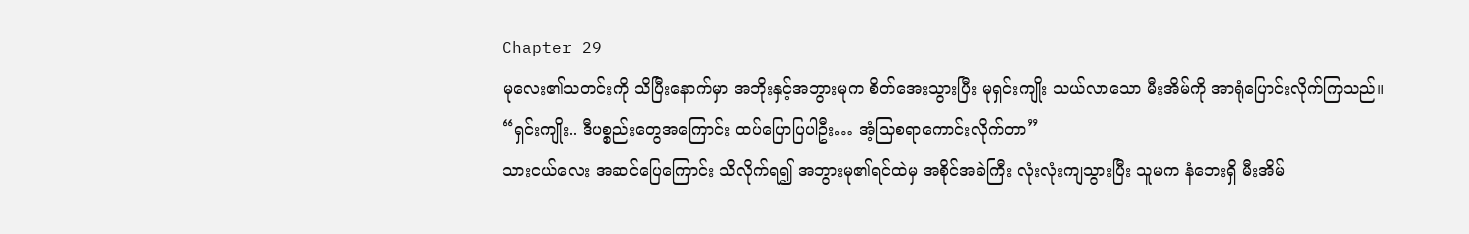Chapter 29
မုလေး၏သတင်းကို သိပြီးနောက်မှာ အဘိုးနှင့်အဘွားမုက စိတ်အေးသွားပြီး မုရှင်းကျိုး သယ်လာသော မီးအိမ်ကို အာရုံပြောင်းလိုက်ကြသည်။
“ရှင်းကျိုး.. ဒီပစ္စည်းတွေအကြောင်း ထပ်ပြောပြပါဦး… အံ့သြစရာကောင်းလိုက်တာ”
သားငယ်လေး အဆင်ပြေကြောင်း သိလိုက်ရ၍ အဘွားမု၏ရင်ထဲမှ အစိုင်အခဲကြီး လုံးလုံးကျသွားပြီး သူမက နံဘေးရှိ မီးအိမ်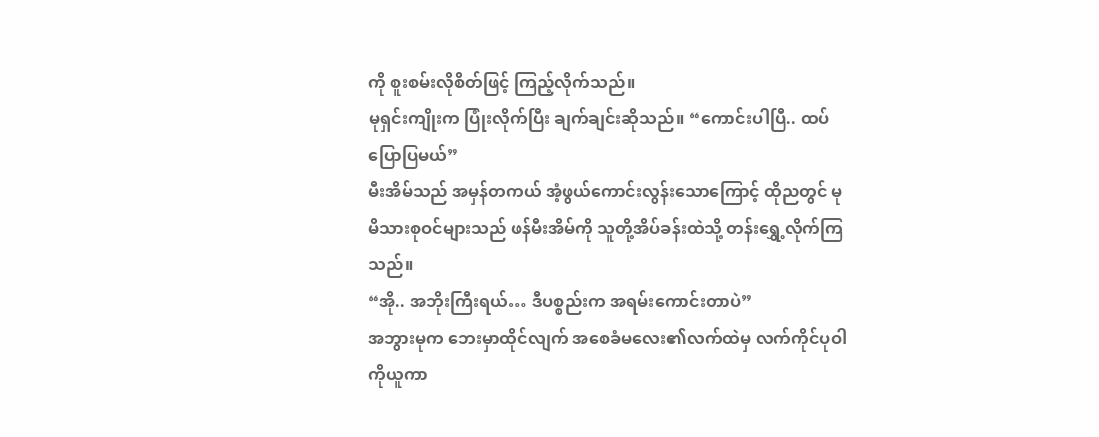ကို စူးစမ်းလိုစိတ်ဖြင့် ကြည့်လိုက်သည်။
မုရှင်းကျိုးက ပြုံးလိုက်ပြီး ချက်ချင်းဆိုသည်။ “ကောင်းပါပြီ.. ထပ်ပြောပြမယ်”
မီးအိမ်သည် အမှန်တကယ် အံ့ဖွယ်ကောင်းလွန်းသောကြောင့် ထိုညတွင် မုမိသားစုဝင်များသည် ဖန်မီးအိမ်ကို သူတို့အိပ်ခန်းထဲသို့ တန်းရွှေ့လိုက်ကြသည်။
“အို.. အဘိုးကြီးရယ်… ဒီပစ္စည်းက အရမ်းကောင်းတာပဲ”
အဘွားမုက ဘေးမှာထိုင်လျက် အစေခံမလေး၏လက်ထဲမှ လက်ကိုင်ပုဝါကိုယူကာ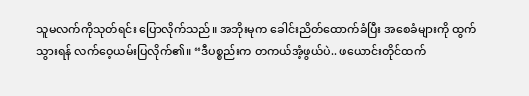သူမလက်ကိုသုတ်ရင်း ပြောလိုက်သည်။ အဘိုးမုက ခေါင်းညိတ်ထောက်ခံပြီး အစေခံများကို ထွက်သွားရန် လက်ဝေ့ယမ်းပြလိုက်၏။ “ဒီပစ္စည်းက တကယ်အံ့ဖွယ်ပဲ.. ဖယောင်းတိုင်ထက်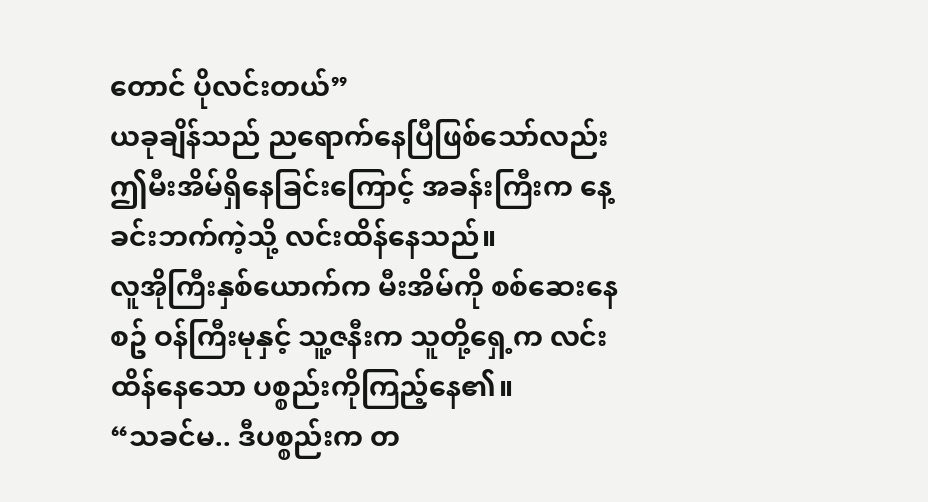တောင် ပိုလင်းတယ်”
ယခုချိန်သည် ညရောက်နေပြီဖြစ်သော်လည်း ဤမီးအိမ်ရှိနေခြင်းကြောင့် အခန်းကြီးက နေ့ခင်းဘက်ကဲ့သို့ လင်းထိန်နေသည်။
လူအိုကြီးနှစ်ယောက်က မီးအိမ်ကို စစ်ဆေးနေစဥ် ဝန်ကြီးမုနှင့် သူ့ဇနီးက သူတို့ရှေ့က လင်းထိန်နေသော ပစ္စည်းကိုကြည့်နေ၏။
“သခင်မ.. ဒီပစ္စည်းက တ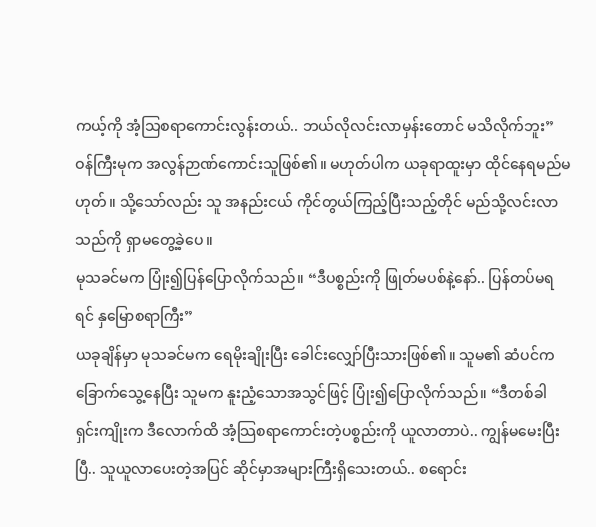ကယ့်ကို အံ့သြစရာကောင်းလွန်းတယ်.. ဘယ်လိုလင်းလာမှန်းတောင် မသိလိုက်ဘူး”
ဝန်ကြီးမုက အလွန်ဉာဏ်ကောင်းသူဖြစ်၏။ မဟုတ်ပါက ယခုရာထူးမှာ ထိုင်နေရမည်မဟုတ်။ သို့သော်လည်း သူ အနည်းငယ် ကိုင်တွယ်ကြည့်ပြီးသည့်တိုင် မည်သို့လင်းလာသည်ကို ရှာမတွေ့ခဲ့ပေ။
မုသခင်မက ပြုံး၍ပြန်ပြောလိုက်သည်။ “ဒီပစ္စည်းကို ဖြုတ်မပစ်နဲ့နော်.. ပြန်တပ်မရရင် နှမြောစရာကြီး”
ယခုချိန်မှာ မုသခင်မက ရေမိုးချိုးပြီး ခေါင်းလျှော်ပြီးသားဖြစ်၏။ သူမ၏ ဆံပင်က ခြောက်သွေ့နေပြီး သူမက နူးညံ့သောအသွင်ဖြင့် ပြုံး၍ပြောလိုက်သည်။ “ဒီတစ်ခါ ရှင်းကျိုးက ဒီလောက်ထိ အံ့သြစရာကောင်းတဲ့ပစ္စည်းကို ယူလာတာပဲ.. ကျွန်မမေးပြီးပြီ.. သူယူလာပေးတဲ့အပြင် ဆိုင်မှာအများကြီးရှိသေးတယ်.. စရောင်း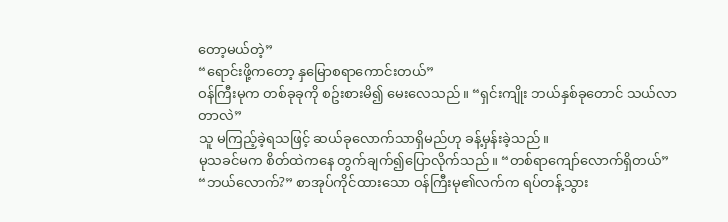တော့မယ်တဲ့”
“ရောင်းဖို့ကတော့ နှမြောစရာကောင်းတယ်”
ဝန်ကြီးမုက တစ်ခုခုကို စဥ်းစားမိ၍ မေးလေသည်။ “ရှင်းကျိုး ဘယ်နှစ်ခုတောင် သယ်လာတာလဲ”
သူ မကြည့်ခဲ့ရသဖြင့် ဆယ်ခုလောက်သာရှိမည်ဟု ခန့်မှန်းခဲ့သည်။
မုသခင်မက စိတ်ထဲကနေ တွက်ချက်၍ပြောလိုက်သည်။ “တစ်ရာကျော်လောက်ရှိတယ်”
“ဘယ်လောက်?” စာအုပ်ကိုင်ထားသော ဝန်ကြီးမု၏လက်က ရပ်တန့်သွား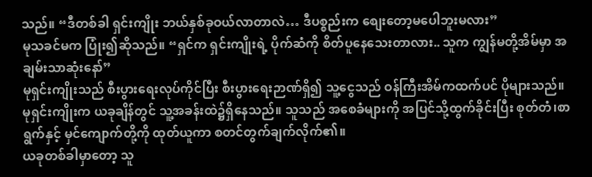သည်။ “ဒီတစ်ခါ ရှင်းကျိုး ဘယ်နှစ်ခုဝယ်လာတာလဲ… ဒီပစ္စည်းက စျေးတော့မပေါဘူးမလား”
မုသခင်မက ပြုံး၍ဆိုသည်။ “ရှင်က ရှင်းကျိုးရဲ့ ပိုက်ဆံကို စိတ်ပူနေသေးတာလား.. သူက ကျွန်မတို့အိမ်မှာ အချမ်းသာဆုံးနော်”
မုရှင်းကျိုးသည် စီးပွားရေးလုပ်ကိုင်ပြီး စီးပွားရေးဉာဏ်ရှိ၍ သူ့ငွေသည် ဝန်ကြီးအိမ်ကထက်ပင် ပိုများသည်။
မုရှင်းကျိုးက ယခုချိန်တွင် သူ့အခန်းထဲ၌ရှိနေသည်။ သူသည် အစေခံများကို အပြင်သို့ထွက်ခိုင်းပြီး စုတ်တံ၊စာရွက်နှင့် မှင်ကျောက်တို့ကို ထုတ်ယူကာ စတင်တွက်ချက်လိုက်၏။
ယခုတစ်ခါမှာတော့ သူ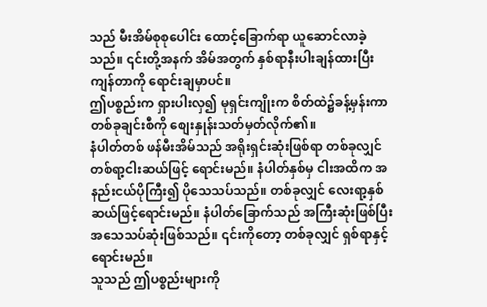သည် မီးအိမ်စုစုပေါင်း ထောင့်ခြောက်ရာ ယူဆောင်လာခဲ့သည်။ ၎င်းတို့အနက် အိမ်အတွက် နှစ်ရာနီးပါးချန်ထားပြီး ကျန်တာကို ရောင်းချမှာပင်။
ဤပစ္စည်းက ရှားပါးလှ၍ မုရှင်းကျိုးက စိတ်ထဲ၌ခန့်မှန်းကာ တစ်ခုချင်းစီကို စျေးနှုန်းသတ်မှတ်လိုက်၏။
နံပါတ်တစ် ဖန်မီးအိမ်သည် အရိုးရှင်းဆုံးဖြစ်ရာ တစ်ခုလျှင် တစ်ရာ့ငါးဆယ်ဖြင့် ရောင်းမည်။ နံပါတ်နှစ်မှ ငါးအထိက အနည်းငယ်ပိုကြီး၍ ပိုသေသပ်သည်။ တစ်ခုလျှင် လေးရာ့နှစ်ဆယ်ဖြင့်ရောင်းမည်။ နံပါတ်ခြောက်သည် အကြီးဆုံးဖြစ်ပြီး အသေသပ်ဆုံးဖြစ်သည်။ ၎င်းကိုတော့ တစ်ခုလျှင် ရှစ်ရာနှင့်ရောင်းမည်။
သူသည် ဤပစ္စည်းများကို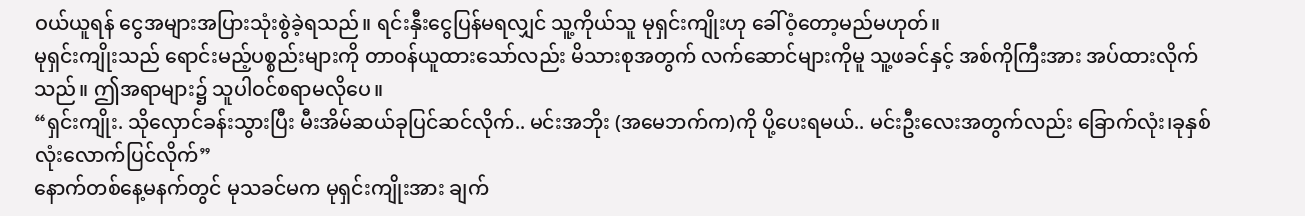ဝယ်ယူရန် ငွေအများအပြားသုံးစွဲခဲ့ရသည်။ ရင်းနှီးငွေပြန်မရလျှင် သူ့ကိုယ်သူ မုရှင်းကျိုးဟု ခေါ်ဝံ့တော့မည်မဟုတ်။
မုရှင်းကျိုးသည် ရောင်းမည့်ပစ္စည်းများကို တာဝန်ယူထားသော်လည်း မိသားစုအတွက် လက်ဆောင်များကိုမူ သူ့ဖခင်နှင့် အစ်ကိုကြီးအား အပ်ထားလိုက်သည်။ ဤအရာများ၌ သူပါဝင်စရာမလိုပေ။
“ရှင်းကျိုး. သိုလှောင်ခန်းသွားပြီး မီးအိမ်ဆယ်ခုပြင်ဆင်လိုက်.. မင်းအဘိုး (အမေဘက်က)ကို ပို့ပေးရမယ်.. မင်းဦးလေးအတွက်လည်း ခြောက်လုံး၊ခုနှစ်လုံးလောက်ပြင်လိုက်”
နောက်တစ်နေ့မနက်တွင် မုသခင်မက မုရှင်းကျိုးအား ချက်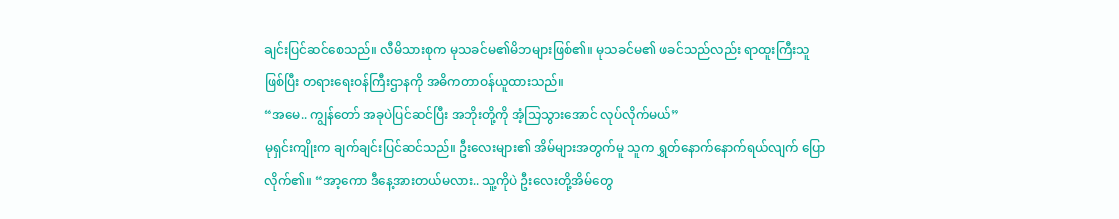ချင်းပြင်ဆင်စေသည်။ လီမိသားစုက မုသခင်မ၏မိဘများဖြစ်၏။ မုသခင်မ၏ ဖခင်သည်လည်း ရာထူးကြီးသူဖြစ်ပြီး တရားရေးဝန်ကြီးဌာနကို အဓိကတာဝန်ယူထားသည်။
“အမေ.. ကျွန်တော် အခုပဲပြင်ဆင်ပြီး အဘိုးတို့ကို အံ့သြသွားအောင် လုပ်လိုက်မယ်”
မုရှင်းကျိုးက ချက်ချင်းပြင်ဆင်သည်။ ဦးလေးများ၏ အိမ်များအတွက်မူ သူက ရွှတ်နောက်နောက်ရယ်လျက် ပြောလိုက်၏။ “အာ့ကော ဒီနေ့အားတယ်မလား.. သူ့ကိုပဲ ဦးလေးတို့အိမ်တွေ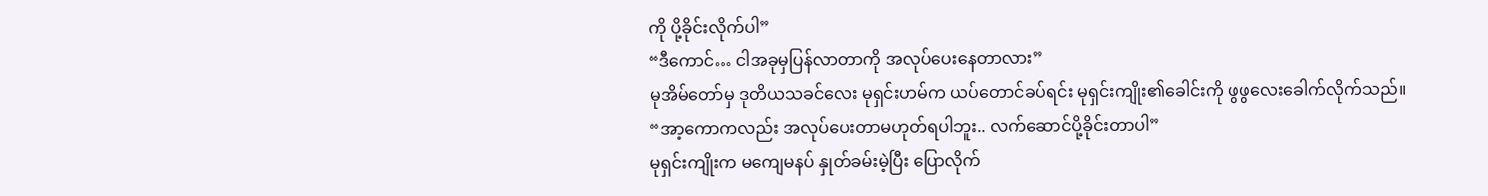ကို ပို့ခိုင်းလိုက်ပါ”
“ဒီကောင်… ငါအခုမှပြန်လာတာကို အလုပ်ပေးနေတာလား”
မုအိမ်တော်မှ ဒုတိယသခင်လေး မုရှင်းဟမ်က ယပ်တောင်ခပ်ရင်း မုရှင်းကျိုး၏ခေါင်းကို ဖွဖွလေးခေါက်လိုက်သည်။
“အာ့ကောကလည်း အလုပ်ပေးတာမဟုတ်ရပါဘူး.. လက်ဆောင်ပို့ခိုင်းတာပါ”
မုရှင်းကျိုးက မကျေမနပ် နှုတ်ခမ်းမဲ့ပြီး ပြောလိုက်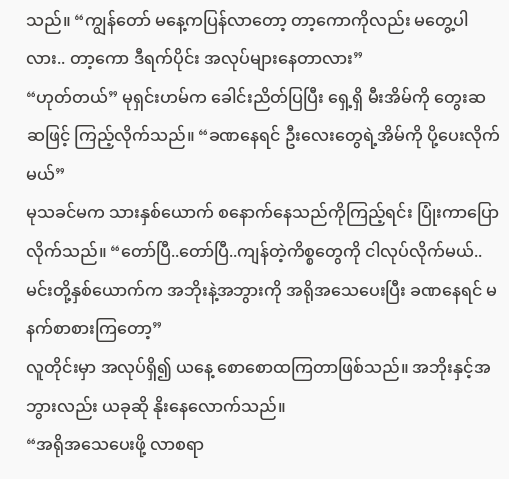သည်။ “ကျွန်တော် မနေ့ကပြန်လာတော့ တာ့ကောကိုလည်း မတွေ့ပါလား.. တာ့ကော ဒီရက်ပိုင်း အလုပ်များနေတာလား”
“ဟုတ်တယ်” မုရှင်းဟမ်က ခေါင်းညိတ်ပြပြီး ရှေ့ရှိ မီးအိမ်ကို တွေးဆဆဖြင့် ကြည့်လိုက်သည်။ “ခဏနေရင် ဦးလေးတွေရဲ့အိမ်ကို ပို့ပေးလိုက်မယ်”
မုသခင်မက သားနှစ်ယောက် စနောက်နေသည်ကိုကြည့်ရင်း ပြုံးကာပြောလိုက်သည်။ “တော်ပြီ..တော်ပြီ..ကျန်တဲ့ကိစ္စတွေကို ငါလုပ်လိုက်မယ်.. မင်းတို့နှစ်ယောက်က အဘိုးနဲ့အဘွားကို အရိုအသေပေးပြီး ခဏနေရင် မနက်စာစားကြတော့”
လူတိုင်းမှာ အလုပ်ရှိ၍ ယနေ့ စောစောထကြတာဖြစ်သည်။ အဘိုးနှင့်အဘွားလည်း ယခုဆို နိုးနေလောက်သည်။
“အရိုအသေပေးဖို့ လာစရာ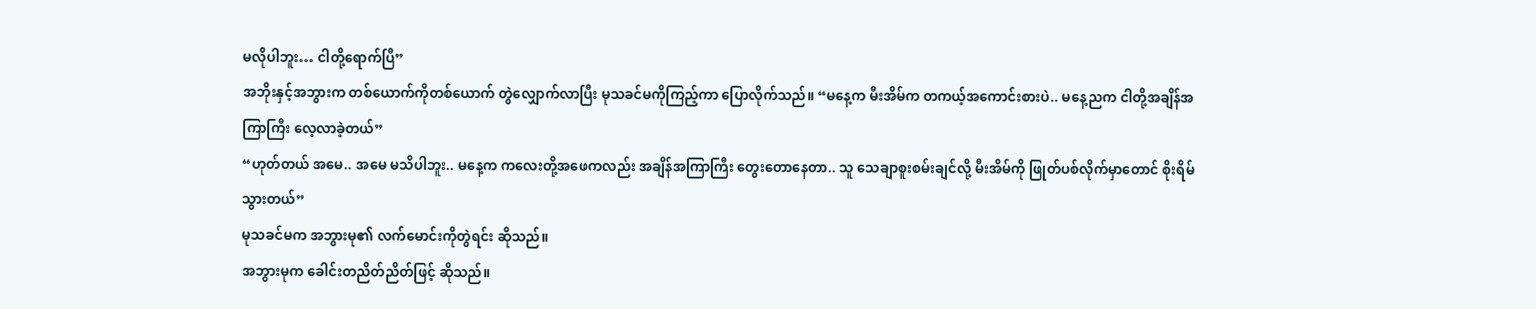မလိုပါဘူး… ငါတို့ရောက်ပြီ”
အဘိုးနှင့်အဘွားက တစ်ယောက်ကိုတစ်ယောက် တွဲလျှောက်လာပြီး မုသခင်မကိုကြည့်ကာ ပြောလိုက်သည်။ “မနေ့က မီးအိမ်က တကယ့်အကောင်းစားပဲ.. မနေ့ညက ငါတို့အချိန်အကြာကြီး လေ့လာခဲ့တယ်”
“ဟုတ်တယ် အမေ.. အမေ မသိပါဘူး.. မနေ့က ကလေးတို့အဖေကလည်း အချိန်အကြာကြီး တွေးတောနေတာ.. သူ သေချာစူးစမ်းချင်လို့ မီးအိမ်ကို ဖြုတ်ပစ်လိုက်မှာတောင် စိုးရိမ်သွားတယ်”
မုသခင်မက အဘွားမု၏ လက်မောင်းကိုတွဲရင်း ဆိုသည်။
အဘွားမုက ခေါင်းတညိတ်ညိတ်ဖြင့် ဆိုသည်။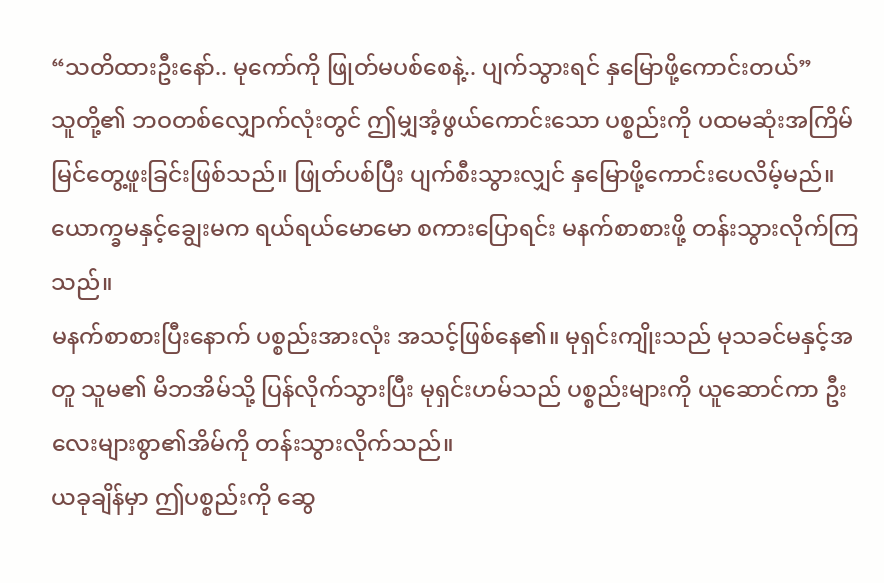“သတိထားဦးနော်.. မုကော်ကို ဖြုတ်မပစ်စေနဲ့.. ပျက်သွားရင် နှမြောဖို့ကောင်းတယ်”
သူတို့၏ ဘဝတစ်လျှောက်လုံးတွင် ဤမျှအံ့ဖွယ်ကောင်းသော ပစ္စည်းကို ပထမဆုံးအကြိမ် မြင်တွေ့ဖူးခြင်းဖြစ်သည်။ ဖြုတ်ပစ်ပြီး ပျက်စီးသွားလျှင် နှမြောဖို့ကောင်းပေလိမ့်မည်။
ယောက္ခမနှင့်ချွေးမက ရယ်ရယ်မောမော စကားပြောရင်း မနက်စာစားဖို့ တန်းသွားလိုက်ကြသည်။
မနက်စာစားပြီးနောက် ပစ္စည်းအားလုံး အသင့်ဖြစ်နေ၏။ မုရှင်းကျိုးသည် မုသခင်မနှင့်အတူ သူမ၏ မိဘအိမ်သို့ ပြန်လိုက်သွားပြီး မုရှင်းဟမ်သည် ပစ္စည်းများကို ယူဆောင်ကာ ဦးလေးများစွာ၏အိမ်ကို တန်းသွားလိုက်သည်။
ယခုချိန်မှာ ဤပစ္စည်းကို ဆွေ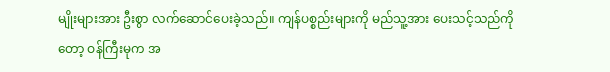မျိုးများအား ဦးစွာ လက်ဆောင်ပေးခဲ့သည်။ ကျန်ပစ္စည်းများကို မည်သူ့အား ပေးသင့်သည်ကိုတော့ ဝန်ကြီးမုက အ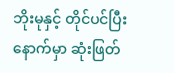ဘိုးမုနှင့် တိုင်ပင်ပြီးနောက်မှာ ဆုံးဖြတ်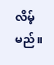လိမ့်မည်။